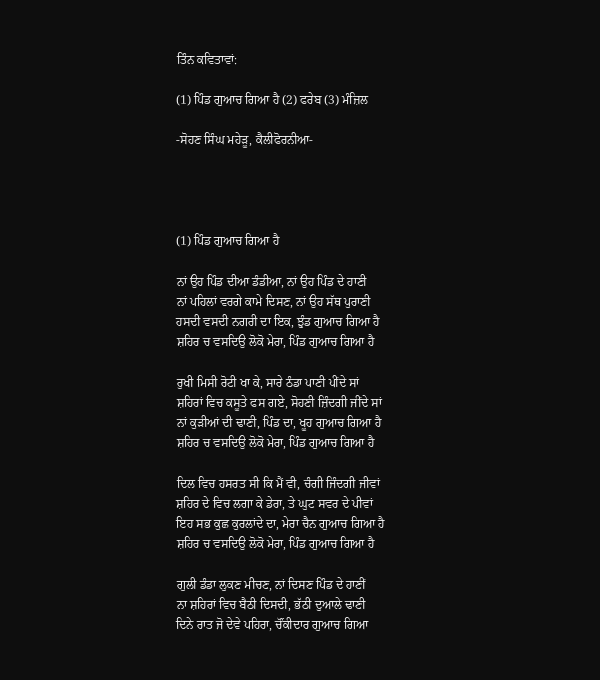ਤਿੰਨ ਕਵਿਤਾਵਾਂ:

(1) ਪਿੰਡ ਗੁਆਚ ਗਿਆ ਹੈ (2) ਫਰੇਬ (3) ਮੰਜ਼ਿਲ

-ਸੋਹਣ ਸਿੰਘ ਮਹੇੜੂ, ਕੈਲੀਫੋਰਨੀਆ-




(1) ਪਿੰਡ ਗੁਆਚ ਗਿਆ ਹੈ

ਨਾਂ ਉਹ ਪਿੰਡ ਦੀਆ ਡੰਡੀਆ, ਨਾਂ ਉਹ ਪਿੰਡ ਦੇ ਹਾਣੀ
ਨਾਂ ਪਹਿਲਾਂ ਵਰਗੇ ਕਾਮੇ ਦਿਸਣ, ਨਾਂ ਉਹ ਸੱਥ ਪੁਰਾਣੀ
ਹਸਦੀ ਵਸਦੀ ਨਗਰੀ ਦਾ ਇਕ, ਝੁੰਡ ਗੁਆਚ ਗਿਆ ਹੈ
ਸ਼ਹਿਰ ਚ ਵਸਦਿਉ ਲੋਕੋ ਮੇਰਾ, ਪਿੰਡ ਗੁਆਚ ਗਿਆ ਹੈ

ਰੁਖੀ ਮਿਸੀ ਰੋਟੀ ਖਾ ਕੇ, ਸਾਰੇ ਠੰਡਾ ਪਾਣੀ ਪੀਂਦੇ ਸਾਂ
ਸ਼ਹਿਰਾਂ ਵਿਚ ਕਸੂਤੇ ਫਸ ਗਏ, ਸੋਹਣੀ ਜ਼ਿੰਦਗੀ ਜੀਂਦੇ ਸਾਂ
ਨਾਂ ਕੁੜੀਆਂ ਦੀ ਢਾਣੀ, ਪਿੰਡ ਦਾ, ਖੂਹ ਗੁਆਚ ਗਿਆ ਹੈ
ਸ਼ਹਿਰ ਚ ਵਸਦਿਉ ਲੋਕੋ ਮੇਰਾ, ਪਿੰਡ ਗੁਆਚ ਗਿਆ ਹੈ

ਦਿਲ ਵਿਚ ਹਸਰਤ ਸੀ ਕਿ ਮੈਂ ਵੀ, ਚੰਗੀ ਜਿੰਦਗੀ ਜੀਵਾਂ
ਸ਼ਹਿਰ ਦੇ ਵਿਚ ਲਗਾ ਕੇ ਡੇਰਾ, ਤੇ ਘੁਟ ਸਵਰ ਦੇ ਪੀਵਾਂ
ਇਹ ਸਭ ਕੁਛ ਕੁਰਲਾਂਦੇ ਦਾ, ਮੇਰਾ ਚੈਨ ਗੁਆਚ ਗਿਆ ਹੈ
ਸ਼ਹਿਰ ਚ ਵਸਦਿਉ ਲੋਕੋ ਮੇਰਾ, ਪਿੰਡ ਗੁਆਚ ਗਿਆ ਹੈ

ਗੁਲੀ ਡੰਡਾ ਲੁਕਣ ਮੀਚਣ, ਨਾਂ ਦਿਸਣ ਪਿੰਡ ਦੇ ਹਾਣੀਂ
ਨਾ ਸ਼ਹਿਰਾਂ ਵਿਚ ਬੈਠੀ ਦਿਸਦੀ, ਭੱਠੀ ਦੁਆਲੇ ਢਾਣੀ
ਦਿਨੇ ਰਾਤ ਜੋ ਦੇਵੇ ਪਹਿਰਾ, ਚੌਂਕੀਦਾਰ ਗੁਆਚ ਗਿਆ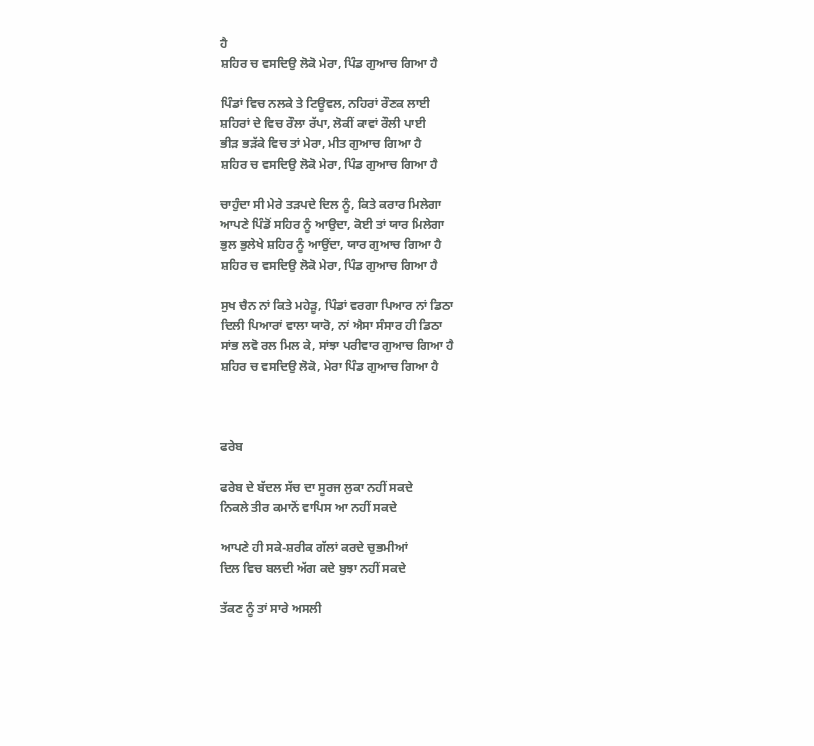ਹੈ
ਸ਼ਹਿਰ ਚ ਵਸਦਿਉ ਲੋਕੋ ਮੇਰਾ, ਪਿੰਡ ਗੁਆਚ ਗਿਆ ਹੈ

ਪਿੰਡਾਂ ਵਿਚ ਨਲਕੇ ਤੇ ਟਿਊਵਲ, ਨਹਿਰਾਂ ਰੌਣਕ ਲਾਈ
ਸ਼ਹਿਰਾਂ ਦੇ ਵਿਚ ਰੌਲਾ ਰੱਪਾ, ਲੋਕੀਂ ਕਾਵਾਂ ਰੌਲੀ ਪਾਈ
ਭੀੜ ਭੜੱਕੇ ਵਿਚ ਤਾਂ ਮੇਰਾ, ਮੀਤ ਗੁਆਚ ਗਿਆ ਹੈ
ਸ਼ਹਿਰ ਚ ਵਸਦਿਉ ਲੋਕੋ ਮੇਰਾ, ਪਿੰਡ ਗੁਆਚ ਗਿਆ ਹੈ

ਚਾਹੁੰਦਾ ਸੀ ਮੇਰੇ ਤੜਪਦੇ ਦਿਲ ਨੂੰ, ਕਿਤੇ ਕਰਾਰ ਮਿਲੇਗਾ
ਆਪਣੇ ਪਿੰਡੋਂ ਸਹਿਰ ਨੂੰ ਆਉਦਾ, ਕੋਈ ਤਾਂ ਯਾਰ ਮਿਲੇਗਾ
ਭੁਲ ਭੁਲੇਖੇ ਸ਼ਹਿਰ ਨੂੰ ਆਉਂਦਾ, ਯਾਰ ਗੁਆਚ ਗਿਆ ਹੈ
ਸ਼ਹਿਰ ਚ ਵਸਦਿਉ ਲੋਕੋ ਮੇਰਾ, ਪਿੰਡ ਗੁਆਚ ਗਿਆ ਹੈ

ਸੁਖ ਚੈਨ ਨਾਂ ਕਿਤੇ ਮਹੇੜੂ, ਪਿੰਡਾਂ ਵਰਗਾ ਪਿਆਰ ਨਾਂ ਡਿਠਾ
ਦਿਲੀ ਪਿਆਰਾਂ ਵਾਲਾ ਯਾਰੋ, ਨਾਂ ਐਸਾ ਸੰਸਾਰ ਹੀ ਡਿਠਾ
ਸਾਂਭ ਲਵੋ ਰਲ ਮਿਲ ਕੇ, ਸਾਂਝਾ ਪਰੀਵਾਰ ਗੁਆਚ ਗਿਆ ਹੈ
ਸ਼ਹਿਰ ਚ ਵਸਦਿਉ ਲੋਕੋ, ਮੇਰਾ ਪਿੰਡ ਗੁਆਚ ਗਿਆ ਹੈ



ਫਰੇਬ

ਫਰੇਬ ਦੇ ਬੱਦਲ ਸੱਚ ਦਾ ਸੂਰਜ ਲੁਕਾ ਨਹੀਂ ਸਕਦੇ
ਨਿਕਲੇ ਤੀਰ ਕਮਾਨੋਂ ਵਾਪਿਸ ਆ ਨਹੀਂ ਸਕਦੇ

ਆਪਣੇ ਹੀ ਸਕੇ-ਸ਼ਰੀਕ ਗੱਲਾਂ ਕਰਦੇ ਚੁਭਮੀਆਂ
ਦਿਲ ਵਿਚ ਬਲਦੀ ਅੱਗ ਕਦੇ ਬੁਝਾ ਨਹੀਂ ਸਕਦੇ

ਤੱਕਣ ਨੂੰ ਤਾਂ ਸਾਰੇ ਅਸਲੀ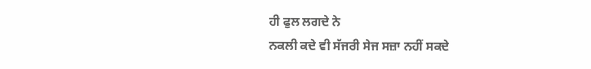ਹੀ ਫੁਲ ਲਗਦੇ ਨੇ
ਨਕਲੀ ਕਦੇ ਵੀ ਸੱਜਰੀ ਸੇਜ ਸਜ਼ਾ ਨਹੀਂ ਸਕਦੇ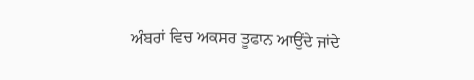ਅੰਬਰਾਂ ਵਿਚ ਅਕਸਰ ਤੂਫਾਨ ਆਉਂਦੇ ਜਾਂਦੇ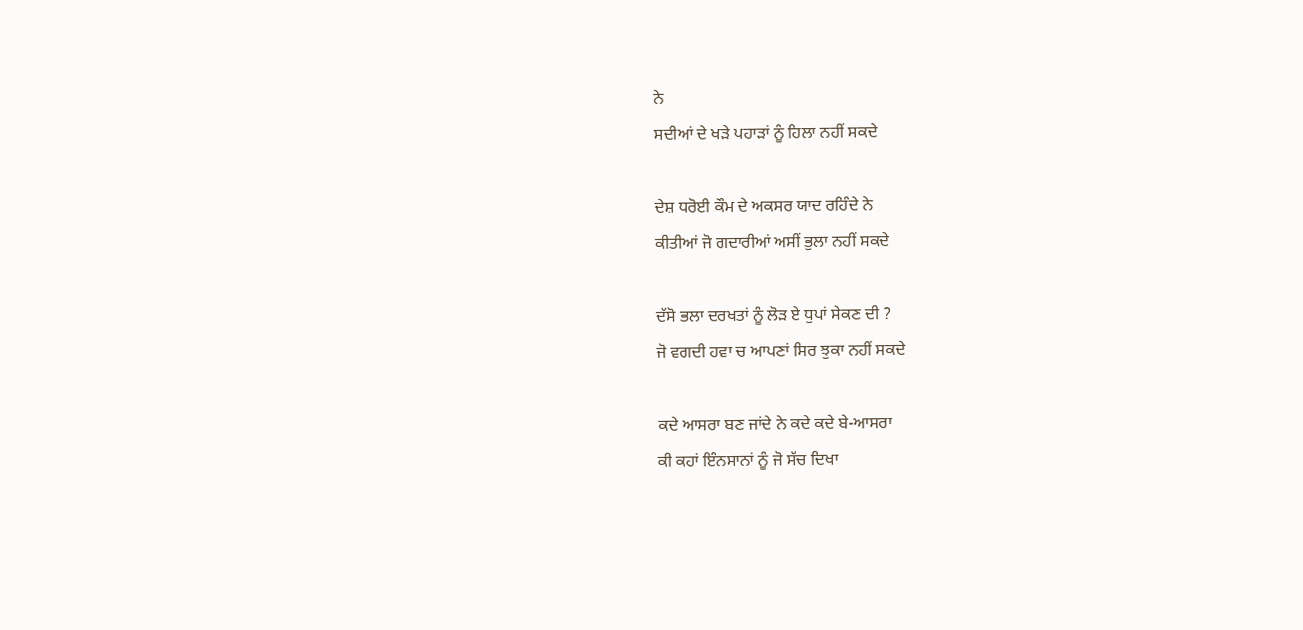ਨੇ
ਸਦੀਆਂ ਦੇ ਖੜੇ ਪਹਾੜਾਂ ਨੂੰ ਹਿਲਾ ਨਹੀਂ ਸਕਦੇ

ਦੇਸ਼ ਧਰੋਈ ਕੌਮ ਦੇ ਅਕਸਰ ਯਾਦ ਰਹਿੰਦੇ ਨੇ
ਕੀਤੀਆਂ ਜੋ ਗਦਾਰੀਆਂ ਅਸੀਂ ਭੁਲਾ ਨਹੀਂ ਸਕਦੇ

ਦੱਸੋ ਭਲਾ ਦਰਖਤਾਂ ਨੂੰ ਲੋੜ ਏ ਧੁਪਾਂ ਸੇਕਣ ਦੀ ?
ਜੋ ਵਗਦੀ ਹਵਾ ਚ ਆਪਣਾਂ ਸਿਰ ਝੁਕਾ ਨਹੀਂ ਸਕਦੇ

ਕਦੇ ਆਸਰਾ ਬਣ ਜਾਂਦੇ ਨੇ ਕਦੇ ਕਦੇ ਬੇ-ਆਸਰਾ
ਕੀ ਕਹਾਂ ਇੰਨਸਾਨਾਂ ਨੂੰ ਜੋ ਸੱਚ ਦਿਖਾ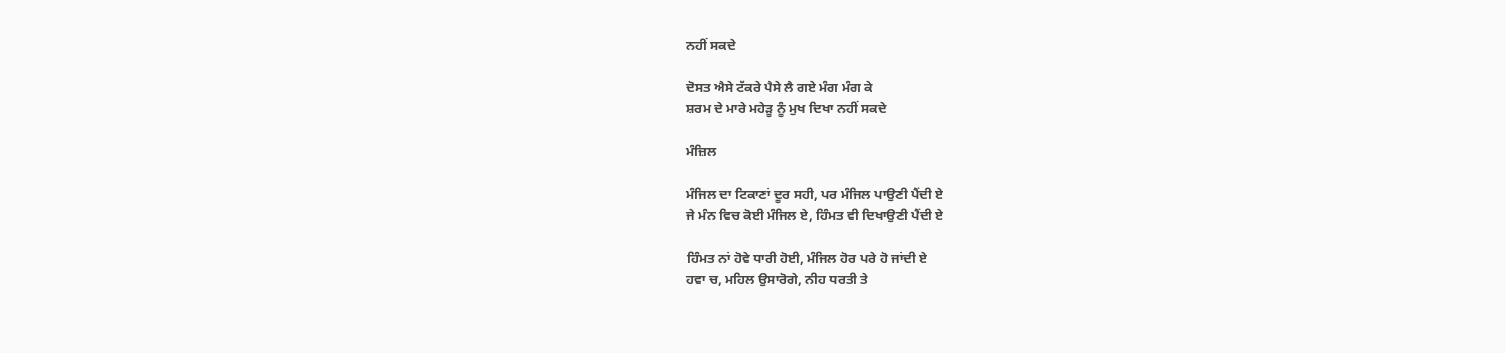ਨਹੀਂ ਸਕਦੇ

ਦੋਸਤ ਐਸੇ ਟੱਕਰੇ ਪੈਸੇ ਲੈ ਗਏ ਮੰਗ ਮੰਗ ਕੇ
ਸ਼ਰਮ ਦੇ ਮਾਰੇ ਮਹੇੜੂ ਨੂੰ ਮੁਖ ਦਿਖਾ ਨਹੀਂ ਸਕਦੇ

ਮੰਜ਼ਿਲ

ਮੰਜਿਲ ਦਾ ਟਿਕਾਣਾਂ ਦੂਰ ਸਹੀ, ਪਰ ਮੰਜਿਲ ਪਾਉਣੀ ਪੈਂਦੀ ਏ
ਜੇ ਮੰਨ ਵਿਚ ਕੋਈ ਮੰਜਿਲ ਏ, ਹਿੰਮਤ ਵੀ ਦਿਖਾਉਣੀ ਪੈਂਦੀ ਏ

ਹਿੰਮਤ ਨਾਂ ਹੋਵੇ ਧਾਰੀ ਹੋਈ, ਮੰਜਿਲ ਹੋਰ ਪਰੇ ਹੋ ਜਾਂਦੀ ਏ
ਹਵਾ ਚ, ਮਹਿਲ ਉਸਾਰੋਗੇ, ਨੀਹ ਧਰਤੀ ਤੇ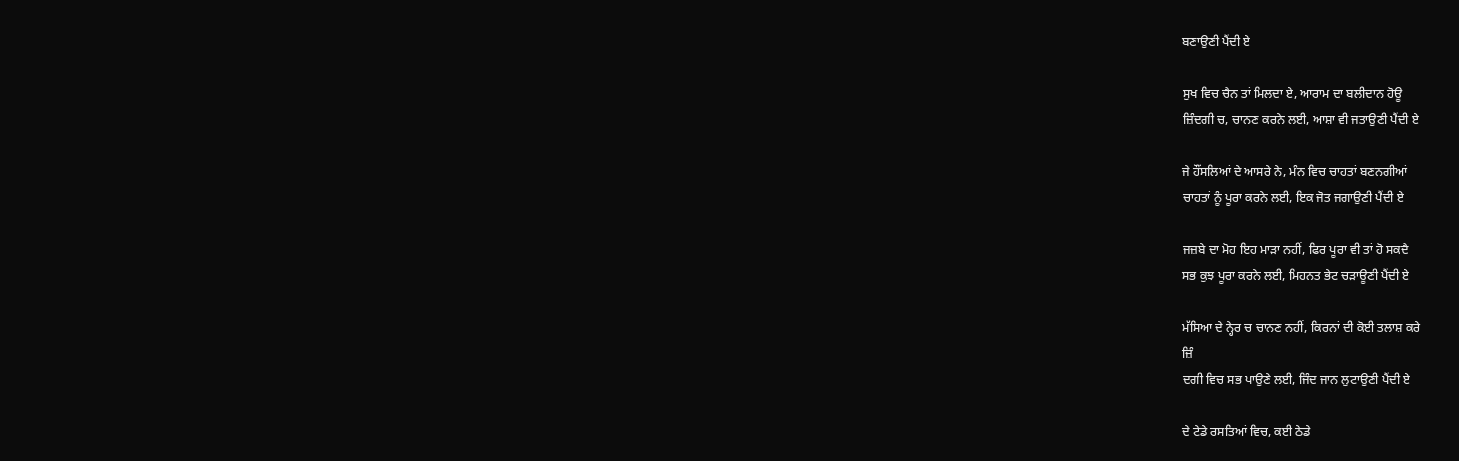ਬਣਾਉਣੀ ਪੈਂਦੀ ਏ

ਸੁਖ ਵਿਚ ਚੈਨ ਤਾਂ ਮਿਲਦਾ ਏ, ਆਰਾਮ ਦਾ ਬਲੀਦਾਨ ਹੋਊ
ਜ਼ਿੰਦਗੀ ਚ, ਚਾਨਣ ਕਰਨੇ ਲਈ, ਆਸ਼ਾ ਵੀ ਜਤਾਉਣੀ ਪੈਂਦੀ ਏ

ਜੇ ਹੌਂਸਲਿਆਂ ਦੇ ਆਸਰੇ ਨੇ, ਮੰਨ ਵਿਚ ਚਾਹਤਾਂ ਬਣਨਗੀਆਂ
ਚਾਹਤਾਂ ਨੂੰ ਪੂਰਾ ਕਰਨੇ ਲਈ, ਇਕ ਜੋਤ ਜਗਾਉਣੀ ਪੈਂਦੀ ਏ

ਜਜ਼ਬੇ ਦਾ ਮੋਹ ਇਹ ਮਾੜਾ ਨਹੀਂ, ਫਿਰ ਪੂਰਾ ਵੀ ਤਾਂ ਹੋ ਸਕਦੈ
ਸਭ ਕੁਝ ਪੂਰਾ ਕਰਨੇ ਲਈ, ਮਿਹਨਤ ਭੇਟ ਚੜਾਊਣੀ ਪੈਂਦੀ ਏ

ਮੱਸਿਆ ਦੇ ਨ੍ਹੇਰ ਚ ਚਾਨਣ ਨਹੀਂ, ਕਿਰਨਾਂ ਦੀ ਕੋਈ ਤਲਾਸ਼ ਕਰੇ
ਜ਼ਿੰ
ਦਗੀ ਵਿਚ ਸਭ ਪਾਉਣੇ ਲਈ, ਜਿੰਦ ਜਾਨ ਲੁਟਾਉਣੀ ਪੈਂਦੀ ਏ

ਦੇ ਟੇਡੇ ਰਸਤਿਆਂ ਵਿਚ, ਕਈ ਠੇਡੇ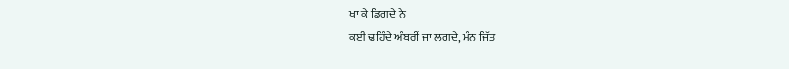ਖਾ ਕੇ ਡਿਗਦੇ ਨੇ
ਕਈ ਢਹਿੰਦੇ ਅੰਬਰੀਂ ਜਾ ਲਗਦੇ, ਮੰਨ ਜਿੱਤ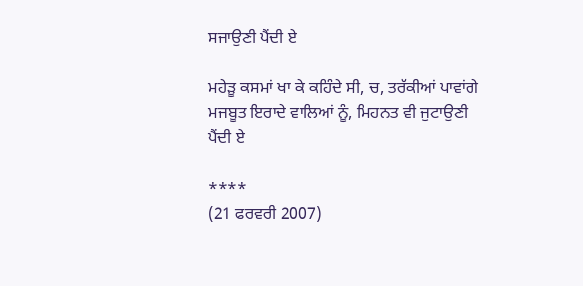ਸਜਾਉਣੀ ਪੈਂਦੀ ਏ

ਮਹੇੜੂ ਕਸਮਾਂ ਖਾ ਕੇ ਕਹਿੰਦੇ ਸੀ, ਚ, ਤਰੱਕੀਆਂ ਪਾਵਾਂਗੇ
ਮਜਬੂਤ ਇਰਾਦੇ ਵਾਲਿਆਂ ਨੂੰ, ਮਿਹਨਤ ਵੀ ਜੁਟਾਉਣੀ ਪੈਂਦੀ ਏ

****
(21 ਫਰਵਰੀ 2007)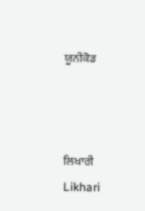ਯੂਨੀਕੋਡ



ਲਿਖਾਰੀ
Likhari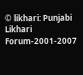© likhari: Punjabi Likhari Forum-2001-2007